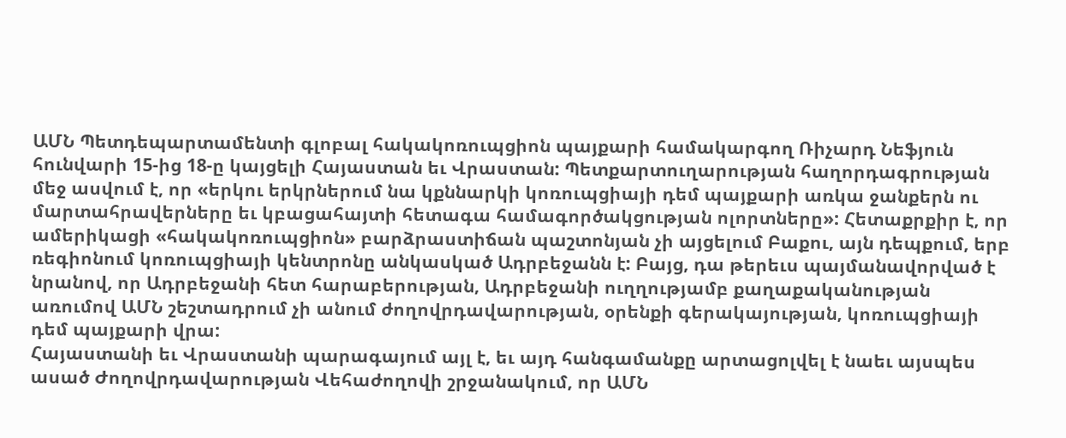ԱՄՆ Պետդեպարտամենտի գլոբալ հակակոռուպցիոն պայքարի համակարգող Ռիչարդ Նեֆյուն հունվարի 15-ից 18-ը կայցելի Հայաստան եւ Վրաստան: Պետքարտուղարության հաղորդագրության մեջ ասվում է, որ «երկու երկրներում նա կքննարկի կոռուպցիայի դեմ պայքարի առկա ջանքերն ու մարտահրավերները եւ կբացահայտի հետագա համագործակցության ոլորտները»: Հետաքրքիր է, որ ամերիկացի «հակակոռուպցիոն» բարձրաստիճան պաշտոնյան չի այցելում Բաքու, այն դեպքում, երբ ռեգիոնում կոռուպցիայի կենտրոնը անկասկած Ադրբեջանն է: Բայց, դա թերեւս պայմանավորված է նրանով, որ Ադրբեջանի հետ հարաբերության, Ադրբեջանի ուղղությամբ քաղաքականության առումով ԱՄՆ շեշտադրում չի անում ժողովրդավարության, օրենքի գերակայության, կոռուպցիայի դեմ պայքարի վրա:
Հայաստանի եւ Վրաստանի պարագայում այլ է, եւ այդ հանգամանքը արտացոլվել է նաեւ այսպես ասած Ժողովրդավարության Վեհաժողովի շրջանակում, որ ԱՄՆ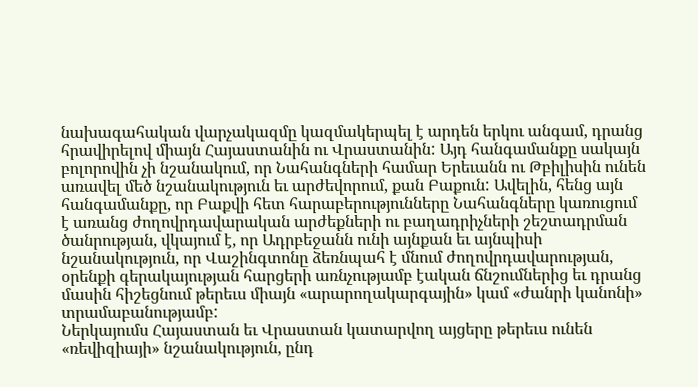նախագահական վարչակազմը կազմակերպել է արդեն երկու անգամ, դրանց հրավիրելով միայն Հայաստանին ու Վրաստանին: Այդ հանգամանքը սակայն բոլորովին չի նշանակում, որ Նահանգների համար Երեւանն ու Թբիլիսին ունեն առավել մեծ նշանակություն եւ արժեվորում, քան Բաքուն: Ավելին, հենց այն հանգամանքը, որ Բաքվի հետ հարաբերությունները Նահանգները կառուցում է առանց ժողովրդավարական արժեքների ու բաղադրիչների շեշտադրման ծանրության, վկայում է, որ Ադրբեջանն ունի այնքան եւ այնպիսի նշանակություն, որ Վաշինգտոնը ձեռնպահ է մնում ժողովրդավարության, օրենքի գերակայության հարցերի առնչությամբ էական ճնշումներից եւ դրանց մասին հիշեցնում թերեւս միայն «արարողակարգային» կամ «ժանրի կանոնի» տրամաբանությամբ:
Ներկայումս Հայաստան եւ Վրաստան կատարվող այցերը թերեւս ունեն «ռեվիզիայի» նշանակություն, ընդ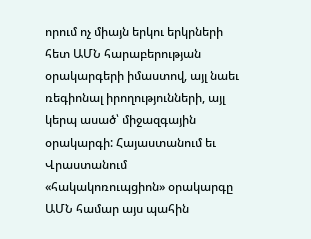որում ոչ միայն երկու երկրների հետ ԱՄՆ հարաբերության օրակարգերի իմաստով, այլ նաեւ ռեգիոնալ իրողությունների, այլ կերպ ասած՝ միջազգային օրակարգի: Հայաստանում եւ Վրաստանում «հակակոռուպցիոն» օրակարգը ԱՄՆ համար այս պահին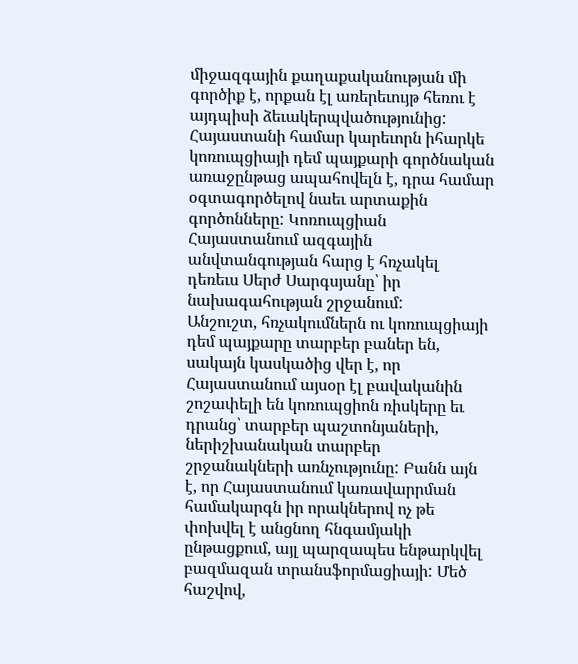միջազգային քաղաքականության մի գործիք է, որքան էլ առերեւույթ հեռու է այդպիսի ձեւակերպվածությունից: Հայաստանի համար կարեւորն իհարկե կոռուպցիայի դեմ պայքարի գործնական առաջընթաց ապահովելն է, դրա համար օգտագործելով նաեւ արտաքին գործոնները: Կոռուպցիան Հայաստանում ազգային անվտանգության հարց է հռչակել դեռեւս Սերժ Սարգսյանը՝ իր նախագահության շրջանում:
Անշուշտ, հռչակումներն ու կոռուպցիայի դեմ պայքարը տարբեր բաներ են, սակայն կասկածից վեր է, որ Հայաստանում այսօր էլ բավականին շոշափելի են կոռուպցիոն ռիսկերը եւ դրանց՝ տարբեր պաշտոնյաների, ներիշխանական տարբեր շրջանակների առնչությունը: Բանն այն է, որ Հայաստանում կառավարրման համակարգն իր որակներով ոչ թե փոխվել է անցնող հնգամյակի ընթացքում, այլ պարզապես ենթարկվել բազմազան տրանսֆորմացիայի: Մեծ հաշվով,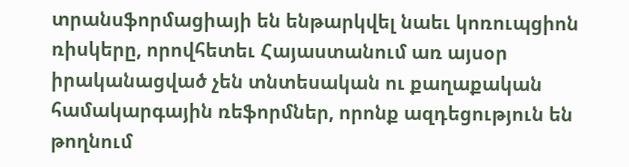տրանսֆորմացիայի են ենթարկվել նաեւ կոռուպցիոն ռիսկերը, որովհետեւ Հայաստանում առ այսօր իրականացված չեն տնտեսական ու քաղաքական համակարգային ռեֆորմներ, որոնք ազդեցություն են թողնում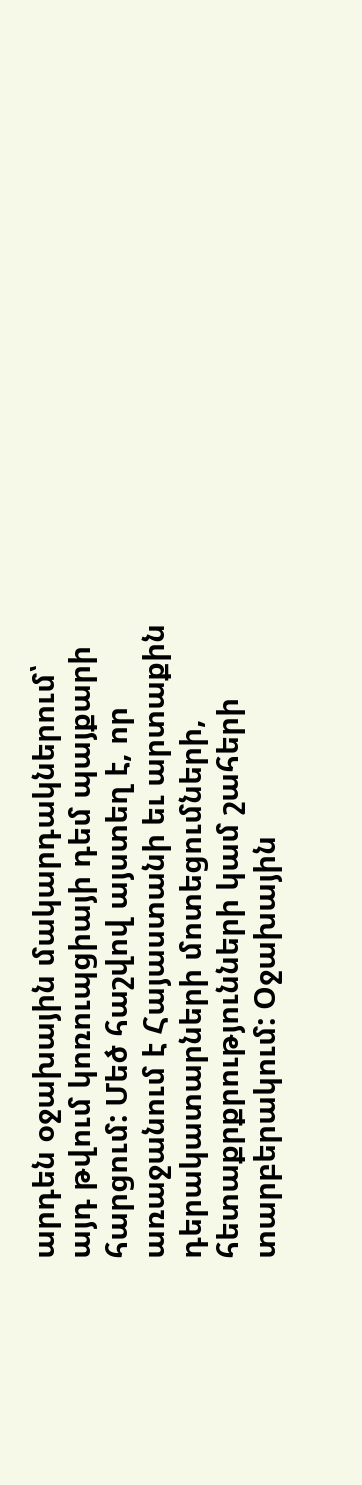արդեն օջախային մակարդակներում՝ այդ թվում կոռուպցիայի դեմ պայքարի հարցում: Մեծ հաշվով այստեղ է, որ առաջանում է Հայաստանի եւ արտաքին դերակատարների մոտեցումների, հետաքրքրությունների կամ շահերի տարբերակում: Օջախային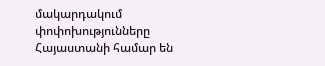մակարդակում փոփոխությունները Հայաստանի համար են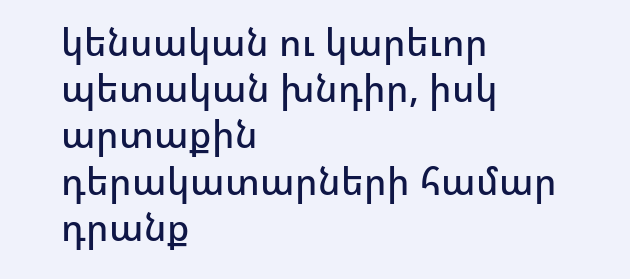կենսական ու կարեւոր պետական խնդիր, իսկ արտաքին դերակատարների համար դրանք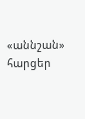«աննշան» հարցեր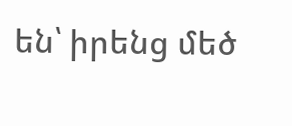են՝ իրենց մեծ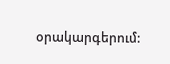օրակարգերում: